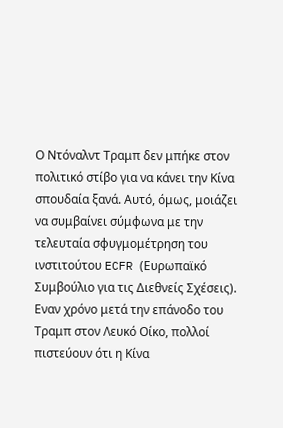Ο Ντόναλντ Τραμπ δεν μπήκε στον πολιτικό στίβο για να κάνει την Κίνα σπουδαία ξανά. Αυτό, όμως, μοιάζει να συμβαίνει σύμφωνα με την τελευταία σφυγμομέτρηση του ινστιτούτου ECFR (Ευρωπαϊκό Συμβούλιο για τις Διεθνείς Σχέσεις).
Εναν χρόνο μετά την επάνοδο του Τραμπ στον Λευκό Οίκο, πολλοί πιστεύουν ότι η Κίνα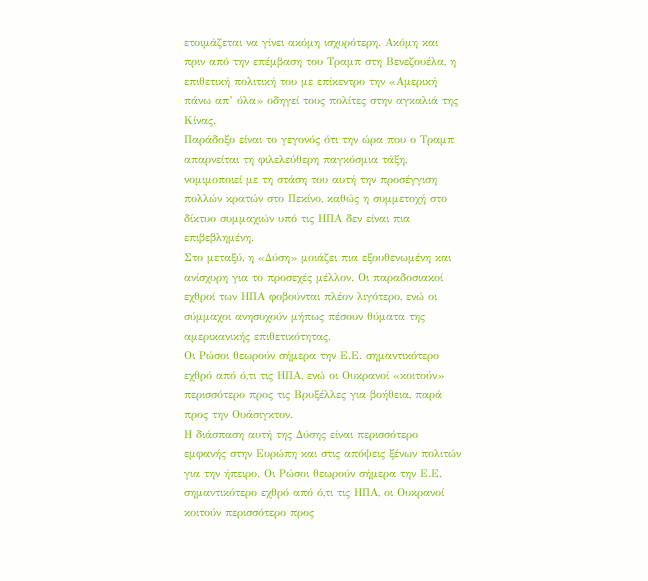ετοιμάζεται να γίνει ακόμη ισχυρότερη. Ακόμη και πριν από την επέμβαση του Τραμπ στη Βενεζουέλα, η επιθετική πολιτική του με επίκεντρο την «Αμερική πάνω απ’ όλα» οδηγεί τους πολίτες στην αγκαλιά της Κίνας.
Παράδοξο είναι το γεγονός ότι την ώρα που ο Τραμπ απαρνείται τη φιλελεύθερη παγκόσμια τάξη, νομιμοποιεί με τη στάση του αυτή την προσέγγιση πολλών κρατών στο Πεκίνο, καθώς η συμμετοχή στο δίκτυο συμμαχιών υπό τις ΗΠΑ δεν είναι πια επιβεβλημένη.
Στο μεταξύ, η «Δύση» μοιάζει πια εξουθενωμένη και ανίσχυρη για το προσεχές μέλλον. Οι παραδοσιακοί εχθροί των ΗΠΑ φοβούνται πλέον λιγότερο, ενώ οι σύμμαχοι ανησυχούν μήπως πέσουν θύματα της αμερικανικής επιθετικότητας.
Οι Ρώσοι θεωρούν σήμερα την Ε.Ε. σημαντικότερο εχθρό από ό,τι τις ΗΠΑ, ενώ οι Ουκρανοί «κοιτούν» περισσότερο προς τις Βρυξέλλες για βοήθεια, παρά προς την Ουάσιγκτον.
Η διάσπαση αυτή της Δύσης είναι περισσότερο εμφανής στην Ευρώπη και στις απόψεις ξένων πολιτών για την ήπειρο. Οι Ρώσοι θεωρούν σήμερα την Ε.Ε. σημαντικότερο εχθρό από ό,τι τις ΗΠΑ, οι Ουκρανοί κοιτούν περισσότερο προς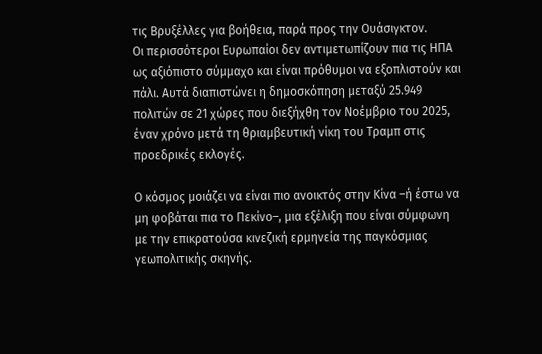τις Βρυξέλλες για βοήθεια, παρά προς την Ουάσιγκτον.
Οι περισσότεροι Ευρωπαίοι δεν αντιμετωπίζουν πια τις ΗΠΑ ως αξιόπιστο σύμμαχο και είναι πρόθυμοι να εξοπλιστούν και πάλι. Αυτά διαπιστώνει η δημοσκόπηση μεταξύ 25.949 πολιτών σε 21 χώρες που διεξήχθη τον Νοέμβριο του 2025, έναν χρόνο μετά τη θριαμβευτική νίκη του Τραμπ στις προεδρικές εκλογές.

Ο κόσμος μοιάζει να είναι πιο ανοικτός στην Κίνα –ή έστω να μη φοβάται πια το Πεκίνο–, μια εξέλιξη που είναι σύμφωνη με την επικρατούσα κινεζική ερμηνεία της παγκόσμιας γεωπολιτικής σκηνής.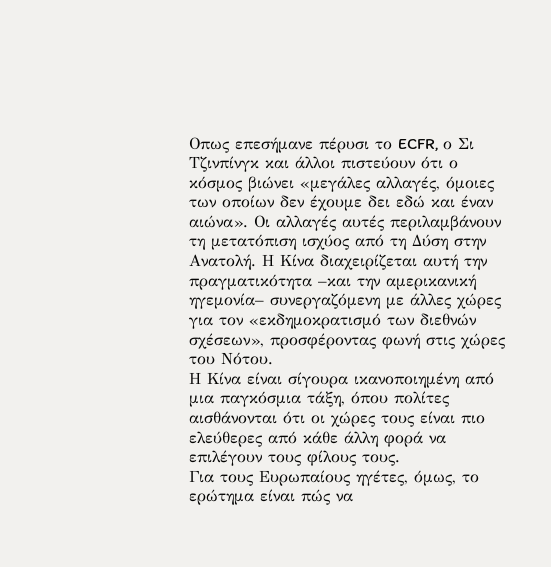Οπως επεσήμανε πέρυσι το ECFR, ο Σι Τζινπίνγκ και άλλοι πιστεύουν ότι ο κόσμος βιώνει «μεγάλες αλλαγές, όμοιες των οποίων δεν έχουμε δει εδώ και έναν αιώνα». Οι αλλαγές αυτές περιλαμβάνουν τη μετατόπιση ισχύος από τη Δύση στην Ανατολή. Η Κίνα διαχειρίζεται αυτή την πραγματικότητα –και την αμερικανική ηγεμονία– συνεργαζόμενη με άλλες χώρες για τον «εκδημοκρατισμό των διεθνών σχέσεων», προσφέροντας φωνή στις χώρες του Νότου.
Η Κίνα είναι σίγουρα ικανοποιημένη από μια παγκόσμια τάξη, όπου πολίτες αισθάνονται ότι οι χώρες τους είναι πιο ελεύθερες από κάθε άλλη φορά να επιλέγουν τους φίλους τους.
Για τους Ευρωπαίους ηγέτες, όμως, το ερώτημα είναι πώς να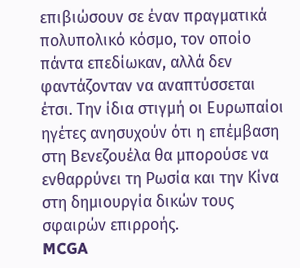επιβιώσουν σε έναν πραγματικά πολυπολικό κόσμο, τον οποίο πάντα επεδίωκαν, αλλά δεν φαντάζονταν να αναπτύσσεται έτσι. Την ίδια στιγμή οι Ευρωπαίοι ηγέτες ανησυχούν ότι η επέμβαση στη Βενεζουέλα θα μπορούσε να ενθαρρύνει τη Ρωσία και την Κίνα στη δημιουργία δικών τους σφαιρών επιρροής.
MCGA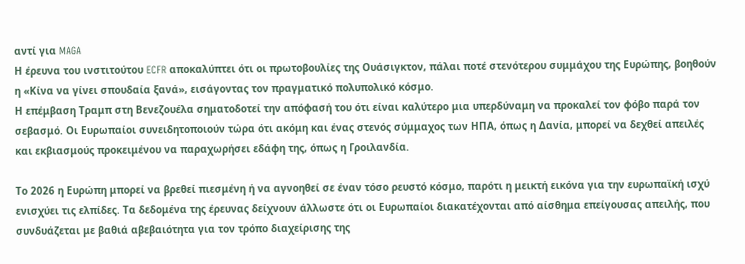αντί για MAGA
Η έρευνα του ινστιτούτου ECFR αποκαλύπτει ότι οι πρωτοβουλίες της Ουάσιγκτον, πάλαι ποτέ στενότερου συμμάχου της Ευρώπης, βοηθούν η «Κίνα να γίνει σπουδαία ξανά», εισάγοντας τον πραγματικό πολυπολικό κόσμο.
Η επέμβαση Τραμπ στη Βενεζουέλα σηματοδοτεί την απόφασή του ότι είναι καλύτερο μια υπερδύναμη να προκαλεί τον φόβο παρά τον σεβασμό. Οι Ευρωπαίοι συνειδητοποιούν τώρα ότι ακόμη και ένας στενός σύμμαχος των ΗΠΑ, όπως η Δανία, μπορεί να δεχθεί απειλές και εκβιασμούς προκειμένου να παραχωρήσει εδάφη της, όπως η Γροιλανδία.

Το 2026 η Ευρώπη μπορεί να βρεθεί πιεσμένη ή να αγνοηθεί σε έναν τόσο ρευστό κόσμο, παρότι η μεικτή εικόνα για την ευρωπαϊκή ισχύ ενισχύει τις ελπίδες. Τα δεδομένα της έρευνας δείχνουν άλλωστε ότι οι Ευρωπαίοι διακατέχονται από αίσθημα επείγουσας απειλής, που συνδυάζεται με βαθιά αβεβαιότητα για τον τρόπο διαχείρισης της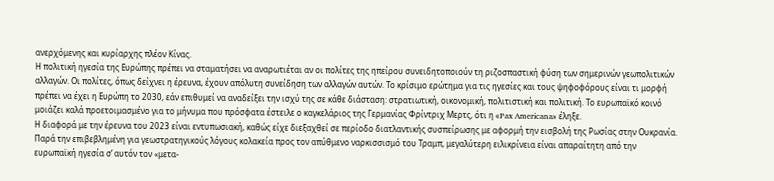ανερχόμενης και κυρίαρχης πλέον Κίνας.
Η πολιτική ηγεσία της Ευρώπης πρέπει να σταματήσει να αναρωτιέται αν οι πολίτες της ηπείρου συνειδητοποιούν τη ριζοσπαστική φύση των σημερινών γεωπολιτικών αλλαγών. Οι πολίτες, όπως δείχνει η έρευνα, έχουν απόλυτη συνείδηση των αλλαγών αυτών. Το κρίσιμο ερώτημα για τις ηγεσίες και τους ψηφοφόρους είναι τι μορφή πρέπει να έχει η Ευρώπη το 2030, εάν επιθυμεί να αναδείξει την ισχύ της σε κάθε διάσταση: στρατιωτική, οικονομική, πολιτιστική και πολιτική. Το ευρωπαϊκό κοινό μοιάζει καλά προετοιμασμένο για το μήνυμα που πρόσφατα έστειλε ο καγκελάριος της Γερμανίας Φρίντριχ Μερτς, ότι η «Pax Americana» έληξε.
Η διαφορά με την έρευνα του 2023 είναι εντυπωσιακή, καθώς είχε διεξαχθεί σε περίοδο διατλαντικής συσπείρωσης με αφορμή την εισβολή της Ρωσίας στην Ουκρανία. Παρά την επιβεβλημένη για γεωστρατηγικούς λόγους κολακεία προς τον απύθμενο ναρκισσισμό του Τραμπ, μεγαλύτερη ειλικρίνεια είναι απαραίτητη από την ευρωπαϊκή ηγεσία σ’ αυτόν τον «μετα-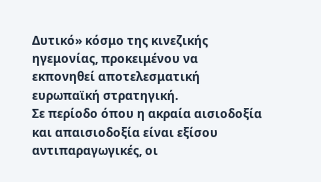Δυτικό» κόσμο της κινεζικής ηγεμονίας, προκειμένου να εκπονηθεί αποτελεσματική ευρωπαϊκή στρατηγική.
Σε περίοδο όπου η ακραία αισιοδοξία και απαισιοδοξία είναι εξίσου αντιπαραγωγικές, οι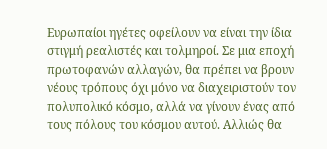Ευρωπαίοι ηγέτες οφείλουν να είναι την ίδια στιγμή ρεαλιστές και τολμηροί. Σε μια εποχή πρωτοφανών αλλαγών, θα πρέπει να βρουν νέους τρόπους όχι μόνο να διαχειριστούν τον πολυπολικό κόσμο, αλλά να γίνουν ένας από τους πόλους του κόσμου αυτού. Αλλιώς θα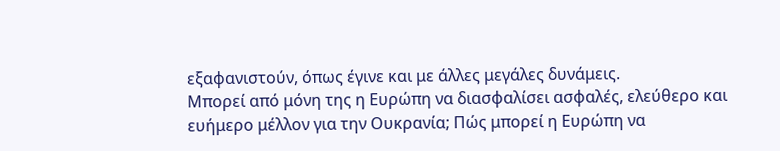εξαφανιστούν, όπως έγινε και με άλλες μεγάλες δυνάμεις.
Μπορεί από μόνη της η Ευρώπη να διασφαλίσει ασφαλές, ελεύθερο και ευήμερο μέλλον για την Ουκρανία; Πώς μπορεί η Ευρώπη να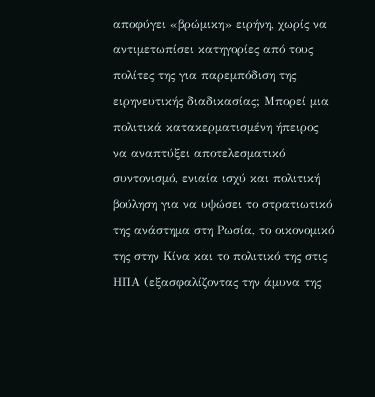αποφύγει «βρώμικη» ειρήνη, χωρίς να αντιμετωπίσει κατηγορίες από τους πολίτες της για παρεμπόδιση της ειρηνευτικής διαδικασίας; Μπορεί μια πολιτικά κατακερματισμένη ήπειρος να αναπτύξει αποτελεσματικό συντονισμό, ενιαία ισχύ και πολιτική βούληση για να υψώσει το στρατιωτικό της ανάστημα στη Ρωσία, το οικονομικό της στην Κίνα και το πολιτικό της στις ΗΠΑ (εξασφαλίζοντας την άμυνα της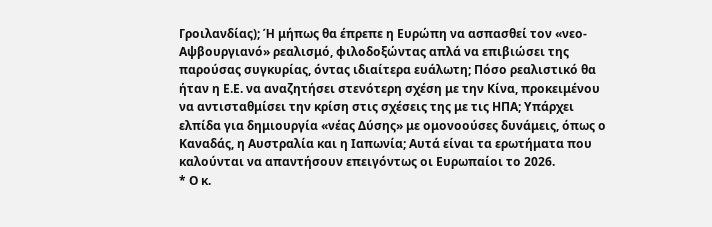Γροιλανδίας); Ή μήπως θα έπρεπε η Ευρώπη να ασπασθεί τον «νεο-Αψβουργιανό» ρεαλισμό, φιλοδοξώντας απλά να επιβιώσει της παρούσας συγκυρίας, όντας ιδιαίτερα ευάλωτη; Πόσο ρεαλιστικό θα ήταν η Ε.Ε. να αναζητήσει στενότερη σχέση με την Κίνα, προκειμένου να αντισταθμίσει την κρίση στις σχέσεις της με τις ΗΠΑ; Υπάρχει ελπίδα για δημιουργία «νέας Δύσης» με ομονοούσες δυνάμεις, όπως ο Καναδάς, η Αυστραλία και η Ιαπωνία; Αυτά είναι τα ερωτήματα που καλούνται να απαντήσουν επειγόντως οι Ευρωπαίοι το 2026.
* Ο κ.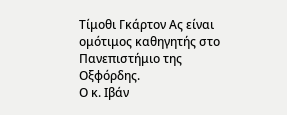Τίμοθι Γκάρτον Ας είναι ομότιμος καθηγητής στο Πανεπιστήμιο της Οξφόρδης.
Ο κ. Ιβάν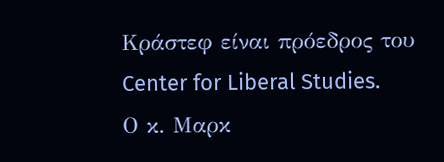Κράστεφ είναι πρόεδρος του Center for Liberal Studies.
Ο κ. Μαρκ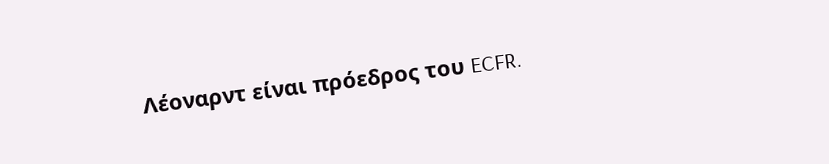Λέοναρντ είναι πρόεδρος του ECFR.